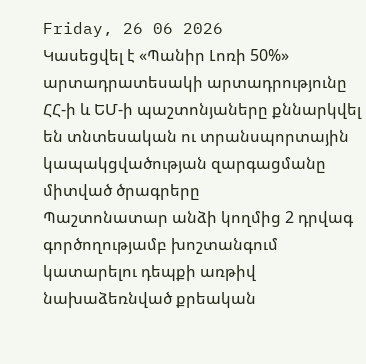Friday, 26 06 2026
Կասեցվել է «Պանիր Լոռի 50%» արտադրատեսակի արտադրությունը
ՀՀ-ի և ԵՄ-ի պաշտոնյաները քննարկվել են տնտեսական ու տրանսպորտային կապակցվածության զարգացմանը միտված ծրագրերը
Պաշտոնատար անձի կողմից 2 դրվագ գործողությամբ խոշտանգում կատարելու դեպքի առթիվ նախաձեռնված քրեական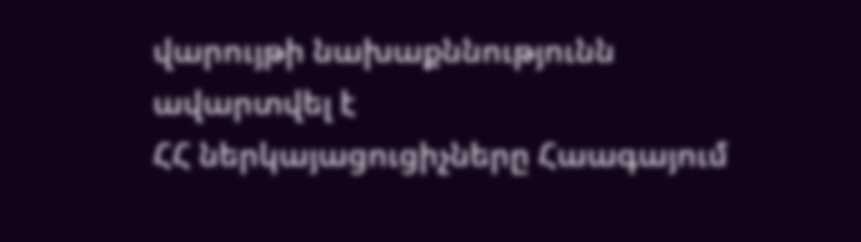վարույթի նախաքննությունն ավարտվել է
ՀՀ ներկայացուցիչները Հաագայում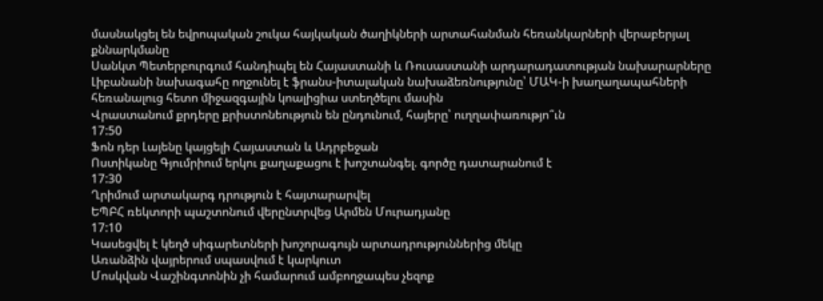մասնակցել են եվրոպական շուկա հայկական ծաղիկների արտահանման հեռանկարների վերաբերյալ քննարկմանը
Սանկտ Պետերբուրգում հանդիպել են Հայաստանի և Ռուսաստանի արդարադատության նախարարները
Լիբանանի նախագահը ողջունել է ֆրանս-իտալական նախաձեռնությունը՝ ՄԱԿ-ի խաղաղապահների հեռանալուց հետո միջազգային կոալիցիա ստեղծելու մասին
Վրաստանում քրդերը քրիստոնեություն են ընդունում, հայերը՝ ուղղափառությո՞ւն
17:50
Ֆոն դեր Լայենը կայցելի Հայաստան և Ադրբեջան
Ոստիկանը Գյումրիում երկու քաղաքացու է խոշտանգել. գործը դատարանում է
17:30
Ղրիմում արտակարգ դրություն է հայտարարվել
ԵՊԲՀ ռեկտորի պաշտոնում վերընտրվեց Արմեն Մուրադյանը
17:10
Կասեցվել է կեղծ սիգարետների խոշորագույն արտադրություններից մեկը
Առանձին վայրերում սպասվում է կարկուտ
Մոսկվան Վաշինգտոնին չի համարում ամբողջապես չեզոք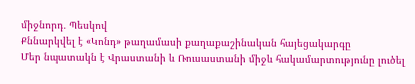միջնորդ․ Պեսկով
Քննարկվել է «Կոնդ» թաղամասի քաղաքաշինական հայեցակարգը
Մեր նպատակն է Վրաստանի և Ռուսաստանի միջև հակամարտությունը լուծել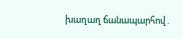խաղաղ ճանապարհով․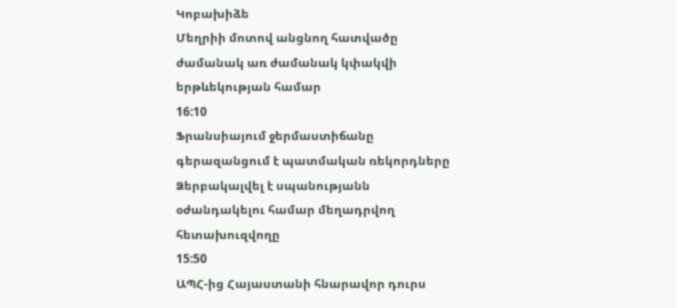Կոբախիձե
Մեղրիի մոտով անցնող հատվածը ժամանակ առ ժամանակ կփակվի երթևեկության համար
16:10
Ֆրանսիայում ջերմաստիճանը գերազանցում է պատմական ռեկորդները
Ձերբակալվել է սպանությանն օժանդակելու համար մեղադրվող հետախուզվողը
15:50
ԱՊՀ-ից Հայաստանի հնարավոր դուրս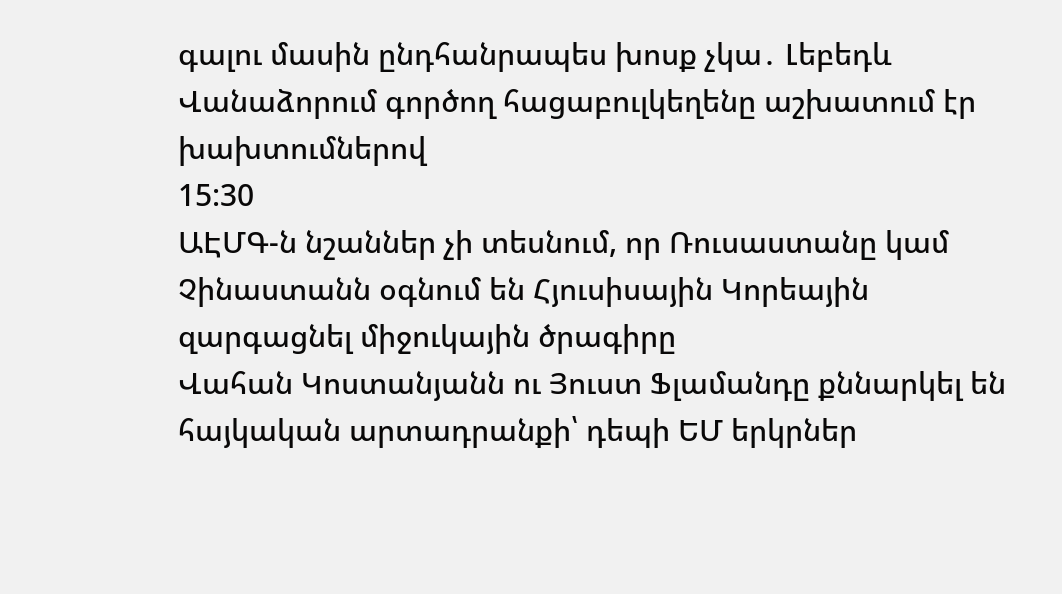գալու մասին ընդհանրապես խոսք չկա․ Լեբեդև
Վանաձորում գործող հացաբուլկեղենը աշխատում էր խախտումներով
15:30
ԱԷՄԳ-ն նշաններ չի տեսնում, որ Ռուսաստանը կամ Չինաստանն օգնում են Հյուսիսային Կորեային զարգացնել միջուկային ծրագիրը
Վահան Կոստանյանն ու Յուստ Ֆլամանդը քննարկել են հայկական արտադրանքի՝ դեպի ԵՄ երկրներ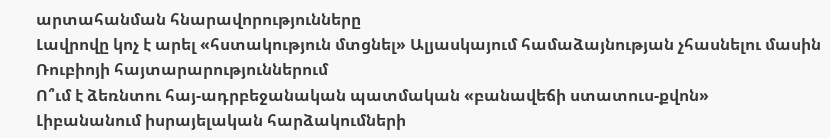արտահանման հնարավորությունները
Լավրովը կոչ է արել «հստակություն մտցնել» Ալյասկայում համաձայնության չհասնելու մասին Ռուբիոյի հայտարարություններում
Ո՞ւմ է ձեռնտու հայ-ադրբեջանական պատմական «բանավեճի ստատուս-քվոն»
Լիբանանում իսրայելական հարձակումների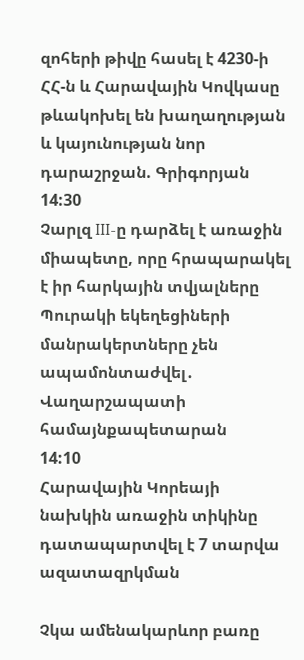զոհերի թիվը հասել է 4230-ի
ՀՀ-ն և Հարավային Կովկասը թևակոխել են խաղաղության և կայունության նոր դարաշրջան. Գրիգորյան
14:30
Չարլզ III-ը դարձել է առաջին միապետը, որը հրապարակել է իր հարկային տվյալները
Պուրակի եկեղեցիների մանրակերտները չեն ապամոնտաժվել․ Վաղարշապատի համայնքապետարան
14:10
Հարավային Կորեայի նախկին առաջին տիկինը դատապարտվել է 7 տարվա ազատազրկման

Չկա ամենակարևոր բառը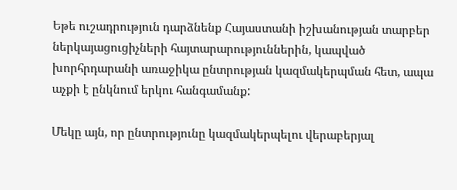Եթե ուշադրություն դարձնենք Հայաստանի իշխանության տարբեր ներկայացուցիչների հայտարարություններին, կապված խորհրդարանի առաջիկա ընտրության կազմակերպման հետ, ապա աչքի է ընկնում երկու հանգամանք:

Մեկը այն, որ ընտրությունը կազմակերպելու վերաբերյալ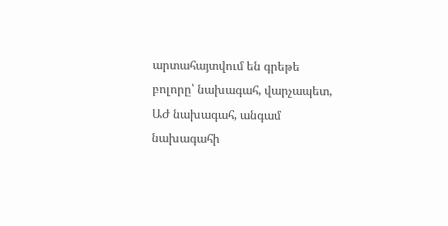արտահայտվում են գրեթե բոլորը՝ նախագահ, վարչապետ, ԱԺ նախագահ, անգամ նախագահի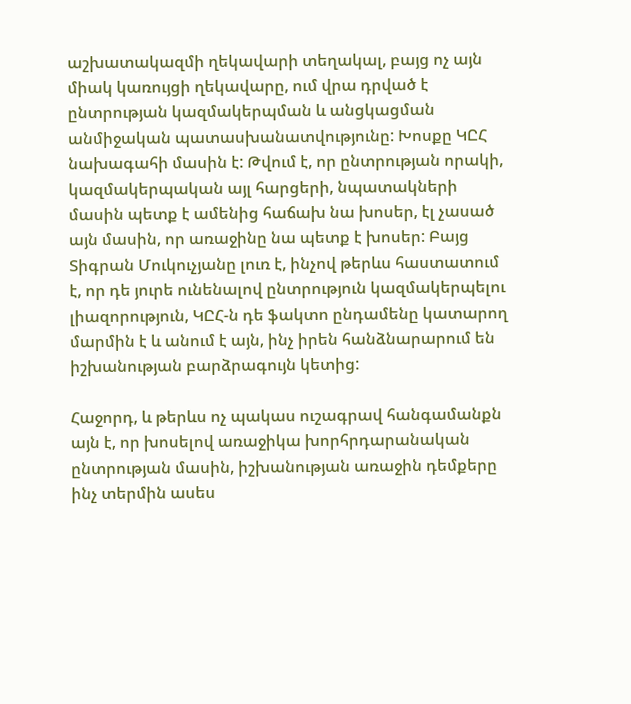աշխատակազմի ղեկավարի տեղակալ, բայց ոչ այն միակ կառույցի ղեկավարը, ում վրա դրված է ընտրության կազմակերպման և անցկացման անմիջական պատասխանատվությունը: Խոսքը ԿԸՀ նախագահի մասին է: Թվում է, որ ընտրության որակի, կազմակերպական այլ հարցերի, նպատակների մասին պետք է ամենից հաճախ նա խոսեր, էլ չասած այն մասին, որ առաջինը նա պետք է խոսեր: Բայց Տիգրան Մուկուչյանը լուռ է, ինչով թերևս հաստատում է, որ դե յուրե ունենալով ընտրություն կազմակերպելու լիազորություն, ԿԸՀ-ն դե ֆակտո ընդամենը կատարող մարմին է և անում է այն, ինչ իրեն հանձնարարում են իշխանության բարձրագույն կետից:

Հաջորդ, և թերևս ոչ պակաս ուշագրավ հանգամանքն այն է, որ խոսելով առաջիկա խորհրդարանական ընտրության մասին, իշխանության առաջին դեմքերը ինչ տերմին ասես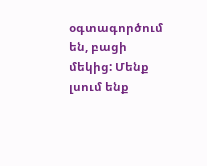օգտագործում են, բացի մեկից: Մենք լսում ենք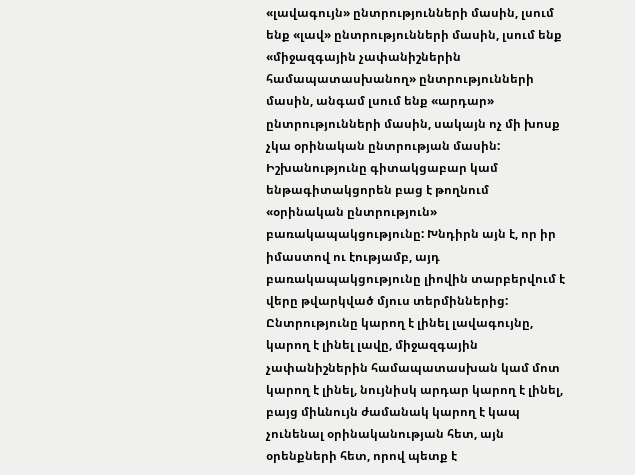«լավագույն» ընտրությունների մասին, լսում ենք «լավ» ընտրությունների մասին, լսում ենք «միջազգային չափանիշներին համապատասխանող» ընտրությունների մասին, անգամ լսում ենք «արդար» ընտրությունների մասին, սակայն ոչ մի խոսք չկա օրինական ընտրության մասին: Իշխանությունը գիտակցաբար կամ ենթագիտակցորեն բաց է թողնում «օրինական ընտրություն» բառակապակցությունը: Խնդիրն այն է, որ իր իմաստով ու էությամբ, այդ բառակապակցությունը լիովին տարբերվում է վերը թվարկված մյուս տերմիններից: Ընտրությունը կարող է լինել լավագույնը, կարող է լինել լավը, միջազգային չափանիշներին համապատասխան կամ մոտ կարող է լինել, նույնիսկ արդար կարող է լինել, բայց միևնույն ժամանակ կարող է կապ չունենալ օրինականության հետ, այն օրենքների հետ, որով պետք է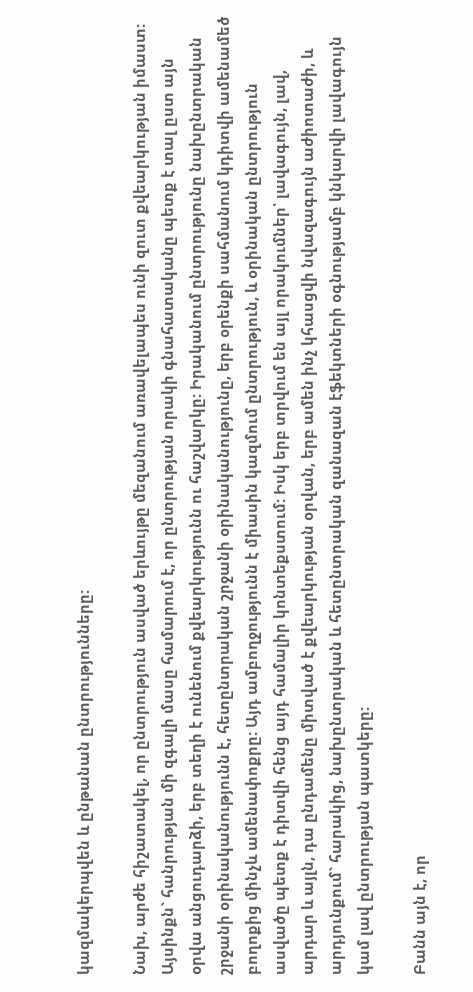կազմակերպվեն և ընթանան ընտրությունները:

Նախ, արժե հիշատակել, որ ընտրություն ասված երևույթը մեզանում առավելապես ունի զուտ քվեարկության իմաստ: Այսինքն` հանրության մի զգալի մասը համարում է, որ ընտրության որակի գնահատականը պետք է տալ ըստ այն օրվա անցուդարձի, երբ տեղի է ունենում քվեարկությունն ու հաշվարկը: Իրականում ընտրությունը նախընտրական շրջանի օրինականությունն է, հետընտրական շրջանի օրինականությունը, երբ օրենքի սահմանում կդիտվի ամենամեծ բողոքից մինչև ամենափոքրը: Այդ ամբողջությունն է միասին կազմում ընտրություն, և օրինական ընտրություն ասվածը պետք է դիտվի հենց այդ համալիր կոնտեքստում: Իսկ երբ տրվում են այլ որակումներ՝ լավագույն, լավ, արդար և այլն, դա ընդամենը միտված է քվեարկության օրվան, երբ ամեն ինչ կհասցվի նվազագույն աժիոտաժի, և արդյունքում` հարակից, նախընտրական և հետընտրական զանազան էֆեկտների օգնությամբ կնկարվի լավագույն կամ լավ ընտրության պատկերը:

Բանն այն է, որ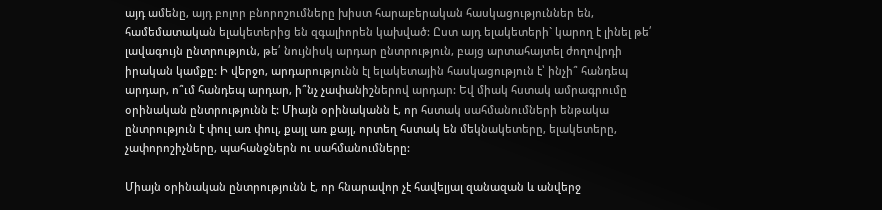այդ ամենը, այդ բոլոր բնորոշումները խիստ հարաբերական հասկացություններ են, համեմատական ելակետերից են զգալիորեն կախված: Ըստ այդ ելակետերի` կարող է լինել թե՛ լավագույն ընտրություն, թե՛ նույնիսկ արդար ընտրություն, բայց արտահայտել ժողովրդի իրական կամքը: Ի վերջո, արդարությունն էլ ելակետային հասկացություն է՝ ինչի՞ հանդեպ արդար, ո՞ւմ հանդեպ արդար, ի՞նչ չափանիշներով արդար: Եվ միակ հստակ ամրագրումը օրինական ընտրությունն է: Միայն օրինականն է, որ հստակ սահմանումների ենթակա ընտրություն է փուլ առ փուլ, քայլ առ քայլ, որտեղ հստակ են մեկնակետերը, ելակետերը, չափորոշիչները, պահանջներն ու սահմանումները:

Միայն օրինական ընտրությունն է, որ հնարավոր չէ հավելյալ զանազան և անվերջ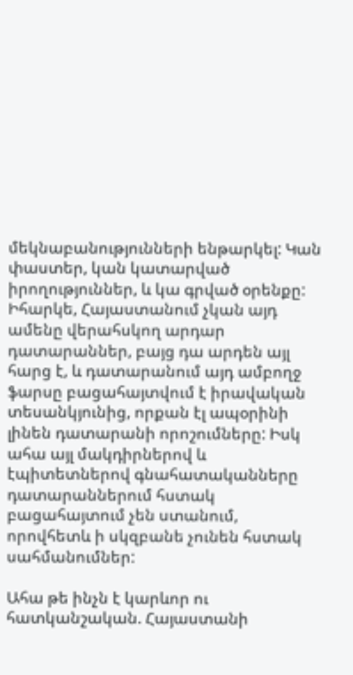մեկնաբանությունների ենթարկել: Կան փաստեր, կան կատարված իրողություններ, և կա գրված օրենքը: Իհարկե, Հայաստանում չկան այդ ամենը վերահսկող արդար դատարաններ, բայց դա արդեն այլ հարց է, և դատարանում այդ ամբողջ ֆարսը բացահայտվում է իրավական տեսանկյունից, որքան էլ ապօրինի լինեն դատարանի որոշումները: Իսկ ահա այլ մակդիրներով և էպիտետներով գնահատականները դատարաններում հստակ բացահայտում չեն ստանում, որովհետև ի սկզբանե չունեն հստակ սահմանումներ:

Ահա թե ինչն է կարևոր ու հատկանշական. Հայաստանի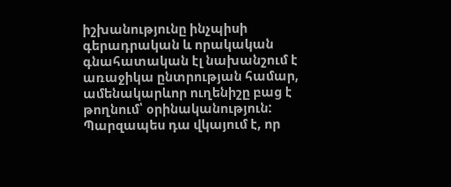իշխանությունը ինչպիսի գերադրական և որակական գնահատական էլ նախանշում է առաջիկա ընտրության համար, ամենակարևոր ուղենիշը բաց է թողնում՝ օրինականություն: Պարզապես դա վկայում է, որ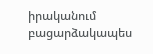իրականում բացարձակապես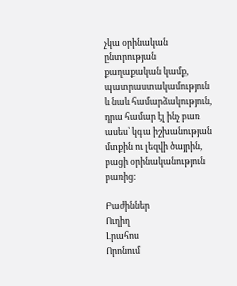չկա օրինական ընտրության քաղաքական կամք, պատրաստակամություն և նաև համարձակություն, դրա համար էլ ինչ բառ ասես՝ կգա իշխանության մտքին ու լեզվի ծայրին, բացի օրինականություն բառից:

Բաժիններ
Ուղիղ
Լրահոս
Որոնում